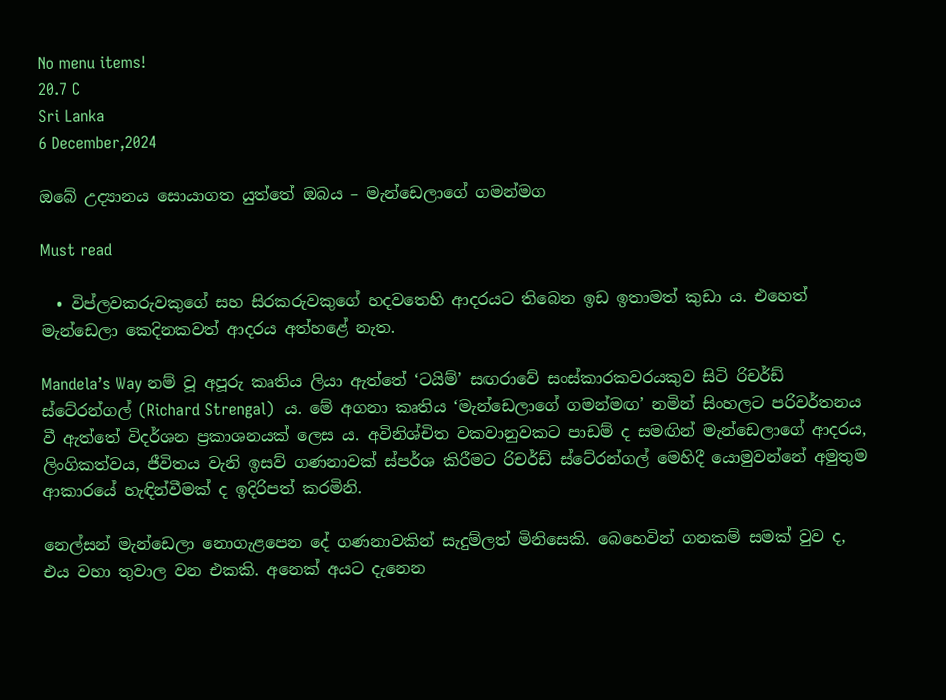No menu items!
20.7 C
Sri Lanka
6 December,2024

ඔබේ උද්‍යානය සොයාගත යුත්තේ ඔබය – මැන්ඩෙලාගේ ගමන්මග

Must read

  • විප්ලවකරුවකුගේ සහ සිරකරුවකුගේ හදවතෙහි ආදරයට තිබෙන ඉඩ ඉතාමත් කුඩා ය. එහෙත් මැන්ඩෙලා කෙදිනකවත් ආදරය අත්හළේ නැත.

Mandela’s Way නම් වූ අපූරු කෘතිය ලියා ඇත්තේ ‘ටයිම්’ සඟරාවේ සංස්කාරකවරයකුව සිටි රිචර්ඩ් ස්ටේ‍රන්ගල් (Richard Strengal)  ය. මේ අගනා කෘතිය ‘මැන්ඩෙලාගේ ගමන්මඟ’ නමින් සිංහලට පරිවර්තනය වී ඇත්තේ විදර්ශන ප්‍රකාශනයක් ලෙස ය. අවිනිශ්චිත වකවානුවකට පාඩම් ද සමඟින් මැන්ඩෙලාගේ ආදරය, ලිංගිකත්වය, ජීවිතය වැනි ඉසව් ගණනාවක් ස්පර්ශ කිරීමට රිචර්ඩ් ස්ටේ‍රන්ගල් මෙහිදී යොමුවන්නේ අමුතුම ආකාරයේ හැඳින්වීමක් ද ඉදිරිපත් කරමිනි.

නෙල්සන් මැන්ඩෙලා නොගැළපෙන දේ ගණනාවකින් සැදුම්ලත් මිනිසෙකි. බෙහෙවින් ගනකම් සමක් වුව ද, එය වහා තුවාල වන එකකි. අනෙක් අයට දැනෙන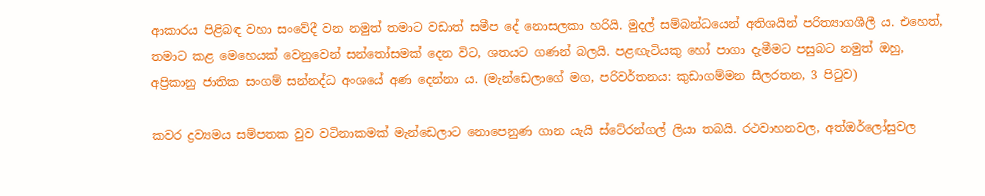ආකාරය පිළිබඳ වහා සංවේදී වන නමුත් තමාට වඩාත් සමීප දේ නොසලකා හරියි. මුදල් සම්බන්ධයෙන් අතිශයින් පරිත්‍යාගශීලී ය. එහෙත්, තමාට කළ මෙහෙයක් වෙනුවෙන් සන්තෝසමක් දෙන විට, ශතයට ගණන් බලයි. පළඟැටියකු හෝ පාගා දැමීමට පසුබට නමුත් ඔහු, අප්‍රිකානු ජාතික සංගම් සන්නද්ධ අංශයේ අණ දෙන්නා ය. (මැන්ඩෙලාගේ මග, පරිවර්තනය: කුඩාගම්මන සීලරතන, 3 පිටුව)

කවර ද්‍රව්‍යමය සම්පතක වුව වටිනාකමක් මැන්ඩෙලාට නොපෙනුණ ගාන යැයි ස්ටේ‍රන්ගල් ලියා තබයි. රථවාහනවල, අත්ඔර්ලෝසුවල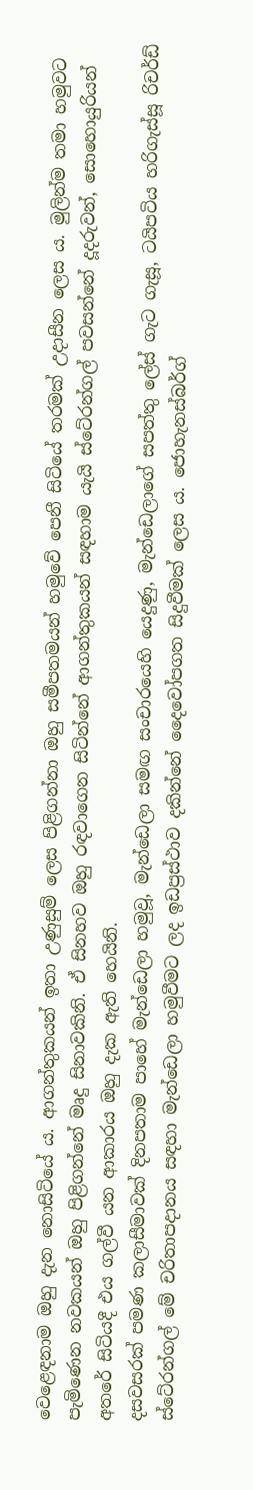වෙළෙඳනාම ඔහු දැන නොසිටියේ ය. ආගන්තුකයන් ඉතා උණුසුම් ලෙස පිළිගන්නා ඔහු සමීපතමයන් හමුවේ පෙනී සිටියේ තරමක් උදාසීන ලෙස ය. මුලින්ම තමා හමුවට පැමිණෙන නවකයන් ඔහු පිළිගන්නේ මෘදු සිනාවකිනි. ඒ සිනහව ඔහු රඳවාගෙන සිටින්නේ ආගන්තුකයන් සඳහාම යැයි ස්ටේ‍රන්ගල් පවසන්නේ දූදරුවන්, සොහොයුරියන් අතරේ සිටියදී එය ගල්වී යන ආකාරය ඔහු දැක ඇති හෙයිනි.
දසවසරක් පමණ කලාසීමාවක් දිනපතාම පාහේ මැන්ඩෙලා හමුවූ, මැන්ඩෙලා සමඟ සංචාරයෙහි යෙදුණු, මැන්ඩෙලාගේ සපත්තු ලේස් ගැට ගැසූ, ටයිපටිය හරිගැස්සූ රිචර්ඩ් ස්ටේ‍රන්ගල් මේ චරිතාපදානය සඳහා මැන්ඩෙලා හමුවීමට ලද ඉඩප්‍රස්ථාව දකින්නේ දෛවෝපගත සිදුවීමක් ලෙස ය. ජොහැනස්බර්ග්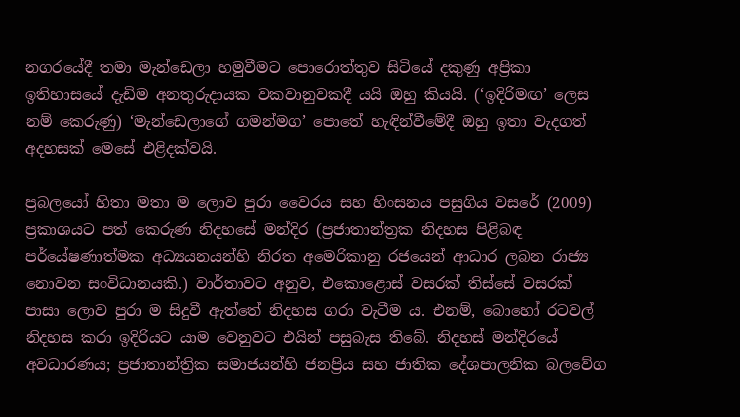නගරයේදී තමා මැන්ඩෙලා හමුවීමට පොරොත්තුව සිටියේ දකුණු අප්‍රිකා ඉතිහාසයේ දැඩිම අනතුරුදායක වකවානුවකදී යයි ඔහු කියයි. (‘ඉදිරිමඟ’ ලෙස නම් කෙරුණු) ‘මැන්ඩෙලාගේ ගමන්මග’ පොතේ හැඳින්වීමේදී ඔහු ඉතා වැදගත් අදහසක් මෙසේ එළිදක්වයි.

ප්‍රබලයෝ හිතා මතා ම ලොව පුරා වෛරය සහ හිංසනය පසුගිය වසරේ (2009) ප්‍රකාශයට පත් කෙරුණ නිදහසේ මන්දිර (ප්‍රජාතාන්ත්‍රක නිදහස පිළිබඳ පර්යේෂණාත්මක අධ්‍යයනයන්හි නිරත අමෙරිකානු රජයෙන් ආධාර ලබන රාජ්‍ය නොවන සංවිධානයකි.) වාර්තාවට අනුව, එකොළොස් වසරක් තිස්සේ වසරක් පාසා ලොව පුරා ම සිදුවී ඇත්තේ නිදහස ගරා වැටීම ය. එනම්, බොහෝ රටවල් නිදහස කරා ඉදිරියට යාම වෙනුවට එයින් පසුබැස තිබේ. නිදහස් මන්දිරයේ අවධාරණය; ප්‍රජාතාන්ත්‍රික සමාජයන්හි ජනප්‍රිය සහ ජාතික දේශපාලනික බලවේග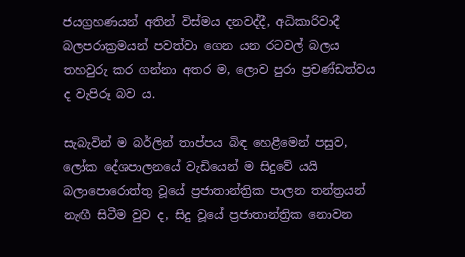ජයග්‍රහණයන් අතින් විස්මය දනවද්දී, අධිකාරිවාදී බලපරාක්‍රමයන් පවත්වා ගෙන යන රටවල් බලය තහවුරු කර ගන්නා අතර ම, ලොව පුරා ප්‍රචණ්ඩත්වය ද වැපිරූ බව ය.

සැබැවින් ම බර්ලින් තාප්පය බිඳ හෙළීමෙන් පසුව, ලෝක දේශපාලනයේ වැඩියෙන් ම සිදුවේ යයි බලාපොරොත්තු වූයේ ප්‍රජාතාන්ත්‍රික පාලන තන්ත්‍රයන් නැඟී සිටීම වුව ද, සිදු වූයේ ප්‍රජාතාන්ත්‍රික නොවන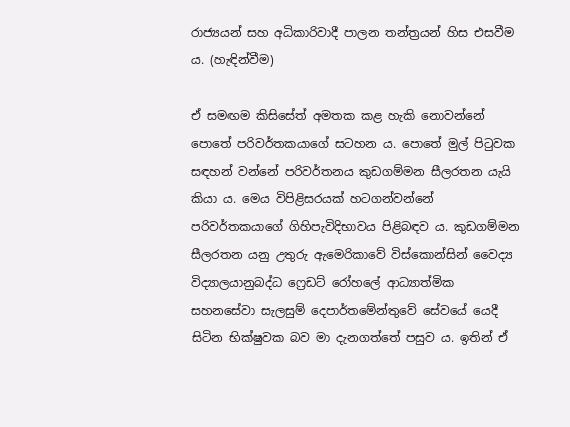රාජ්‍යයන් සහ අධිකාරිවාදී පාලන තන්ත්‍රයන් හිස එසවීම ය. (හැඳින්වීම)

ඒ සමඟම කිසිසේත් අමතක කළ හැකි නොවන්නේ පොතේ පරිවර්තකයාගේ සටහන ය. පොතේ මුල් පිටුවක සඳහන් වන්නේ පරිවර්තනය කුඩගම්මන සීලරතන යැයි කියා ය. මෙය විපිළිසරයක් හටගන්වන්නේ පරිවර්තකයාගේ ගිහිපැවිදිභාවය පිළිබඳව ය. කුඩගම්මන සීලරතන යනු උතුරු ඇමෙරිකාවේ විස්කොන්සින් වෛද්‍ය විද්‍යාලයානුබද්ධ ෆ්‍රෙඩට් රෝහලේ ආධ්‍යාත්මික සහනසේවා සැලසුම් දෙපාර්තමේන්තුවේ සේවයේ යෙදී සිටින භික්ෂුවක බව මා දැනගත්තේ පසුව ය. ඉතින් ඒ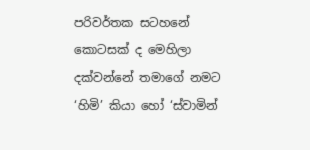පරිවර්තක සටහනේ කොටසක් ද මෙහිලා දක්වන්නේ තමාගේ නමට ‘හිමි’ කියා හෝ ‘ස්වාමින්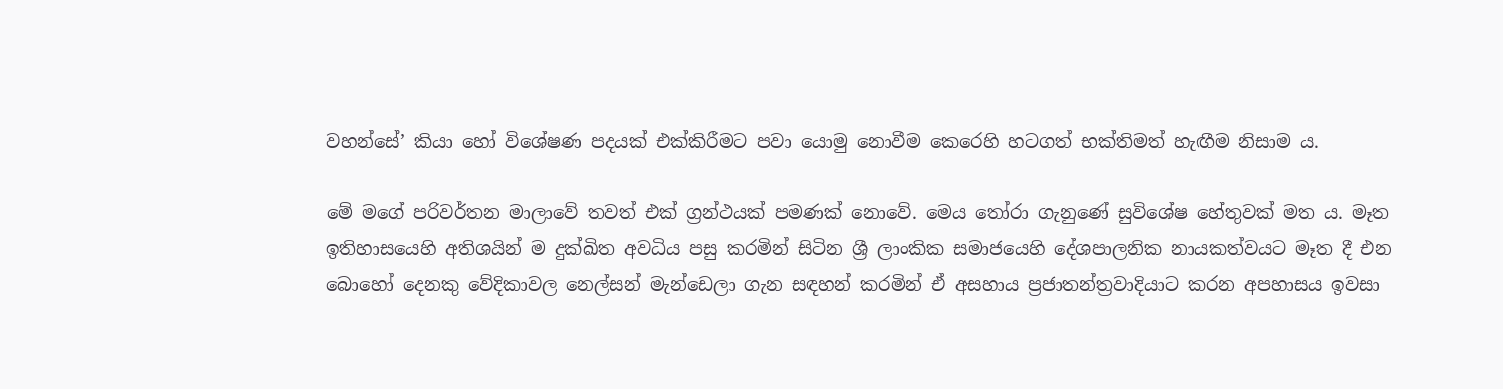වහන්සේ’ කියා හෝ විශේෂණ පදයක් එක්කිරීමට පවා යොමු නොවීම කෙරෙහි හටගත් භක්තිමත් හැඟීම නිසාම ය.

මේ මගේ පරිවර්තන මාලාවේ තවත් එක් ග්‍රන්ථයක් පමණක් නොවේ. මෙය තෝරා ගැනුණේ සුවිශේෂ හේතුවක් මත ය. මෑත ඉතිහාසයෙහි අතිශයින් ම දුක්ඛිත අවධිය පසු කරමින් සිටින ශ්‍රී ලාංකික සමාජයෙහි දේශපාලනික නායකත්වයට මෑත දී එන බොහෝ දෙනකු වේදිකාවල නෙල්සන් මැන්ඩෙලා ගැන සඳහන් කරමින් ඒ අසහාය ප්‍රජාතන්ත්‍රවාදියාට කරන අපහාසය ඉවසා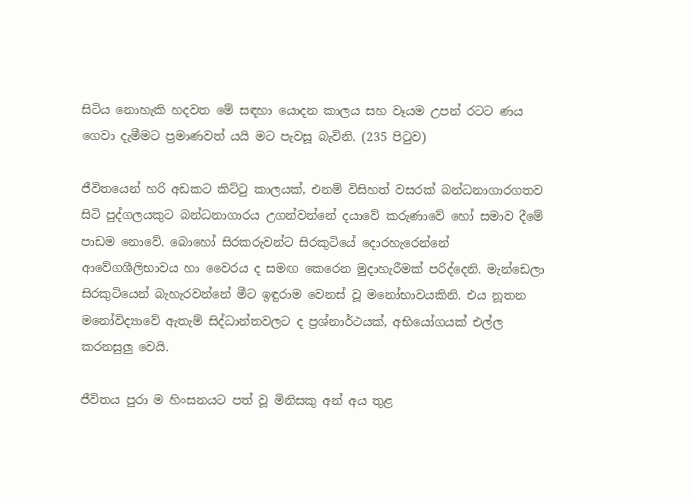සිටිය නොහැකි හදවත මේ සඳහා යොදන කාලය සහ වෑයම උපන් රටට ණය ගෙවා දැමීමට ප්‍රමාණවත් යයි මට පැවසූ බැවිනි. (235 පිටුව)

ජීවිතයෙන් හරි අඩකට කිට්ටු කාලයක්, එනම් විසිහත් වසරක් බන්ධනාගාරගතව සිටි පුද්ගලයකුට බන්ධනාගාරය උගන්වන්නේ දයාවේ කරුණාවේ හෝ සමාව දීමේ පාඩම නොවේ. බොහෝ සිරකරුවන්ට සිරකුටියේ දොරහැරෙන්නේ ආවේගශීලිභාවය හා වෛරය ද සමඟ කෙරෙන මුදාහැරීමක් පරිද්දෙනි. මැන්ඩෙලා සිරකුටියෙන් බැහැරවන්නේ මීට ඉඳුරාම වෙනස් වූ මනෝභාවයකිනි. එය නූතන මනෝවිද්‍යාවේ ඇතැම් සිද්ධාන්තවලට ද ප්‍රශ්නාර්ථයක්, අභියෝගයක් එල්ල කරනසුලු වෙයි.

ජීවිතය පුරා ම හිංසනයට පත් වූ මිනිසකු අන් අය තුළ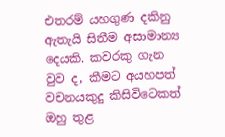එතරම් යහගුණ දකිනු ඇතැයි සිතීම අසාමාන්‍ය දෙයකි. කවරකු ගැන වුව ද, කීමට අයහපත් වචනයකුදු කිසිවිටෙකත් ඔහු තුළ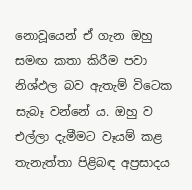නොවූයෙන් ඒ ගැන ඔහු සමඟ කතා කිරීම පවා නිශ්ඵල බව ඇතැම් විටෙක සැබෑ වන්නේ ය. ඔහු ව එල්ලා දැමීමට වෑයම් කළ තැනැත්තා පිළිබඳ අප්‍රසාදය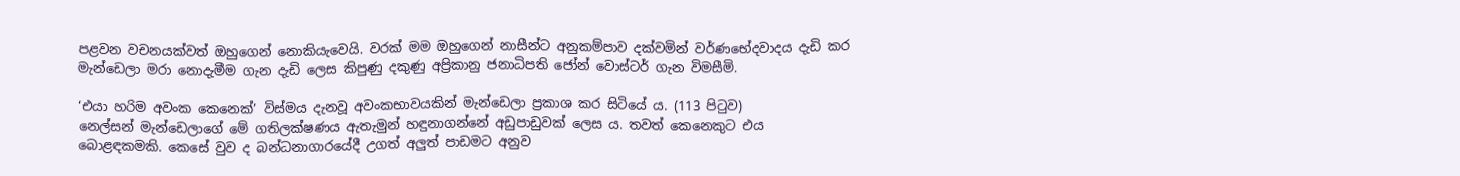පළවන වචනයක්වත් ඔහුගෙන් නොකියැවෙයි. වරක් මම ඔහුගෙන් නාසීන්ට අනුකම්පාව දක්වමින් වර්ණභේදවාදය දැඩි කර මැන්ඩෙලා මරා නොදැමීම ගැන දැඩි ලෙස කිපුණු දකුණු අප්‍රිකානු ජනාධිපති ජෝන් වොස්ටර් ගැන විමසීමි.

‘එයා හරිම අවංක කෙනෙක්’ විස්මය දැනවූ අවංකභාවයකින් මැන්ඩෙලා ප්‍රකාශ කර සිටියේ ය. (113 පිටුව)
නෙල්සන් මැන්ඩෙලාගේ මේ ගතිලක්ෂණය ඇතැමුන් හඳුනාගන්නේ අඩුපාඩුවක් ලෙස ය. තවත් කෙනෙකුට එය බොළඳකමකි. කෙසේ වුව ද බන්ධනාගාරයේදී උගත් අලුත් පාඩමට අනුව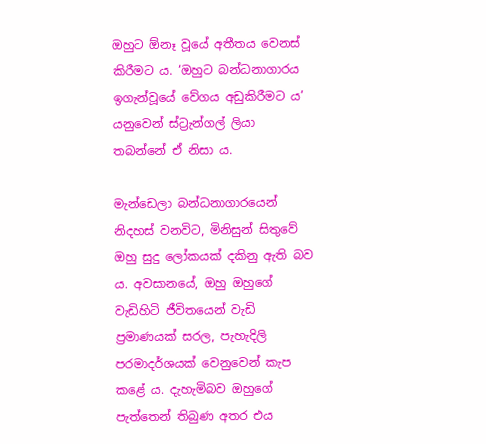ඔහුට ඕනෑ වූයේ අතීතය වෙනස් කිරීමට ය. ‘ඔහුට බන්ධනාගාරය ඉගැන්වූයේ වේගය අඩුකිරීමට ය’ යනුවෙන් ස්ට්‍රැන්ගල් ලියා තබන්නේ ඒ නිසා ය.

මැන්ඩෙලා බන්ධනාගාරයෙන් නිදහස් වනවිට, මිනිසුන් සිතුවේ ඔහු සුදු ලෝකයක් දකිනු ඇති බව ය. අවසානයේ, ඔහු ඔහුගේ වැඩිහිටි ජීවිතයෙන් වැඩි ප්‍රමාණයක් සරල, පැහැදිලි පරමාදර්ශයක් වෙනුවෙන් කැප කළේ ය. දැහැමිබව ඔහුගේ පැත්තෙන් තිබුණ අතර එය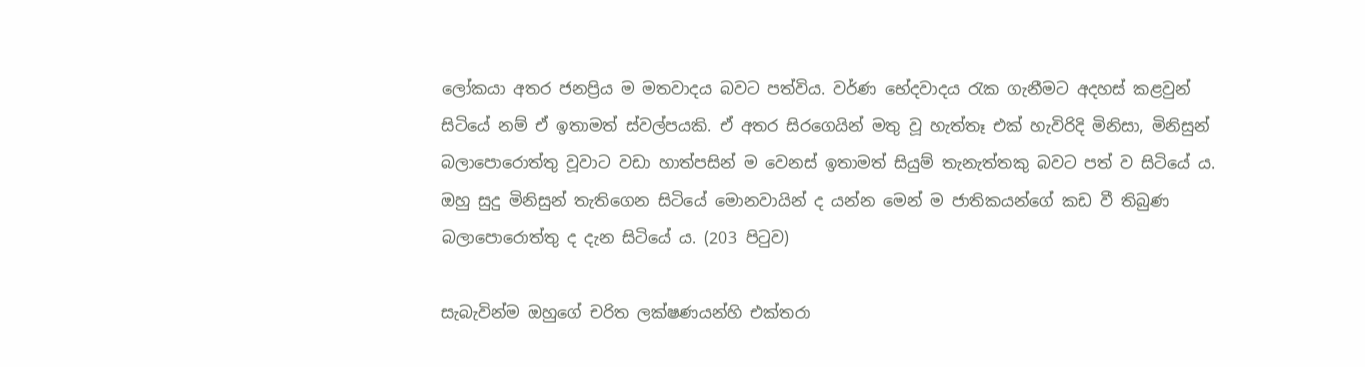ලෝකයා අතර ජනප්‍රිය ම මතවාදය බවට පත්විය. වර්ණ භේදවාදය රැක ගැනීමට අදහස් කළවුන් සිටියේ නම් ඒ ඉතාමත් ස්වල්පයකි. ඒ අතර සිරගෙයින් මතු වූ හැත්තෑ එක් හැවිරිදි මිනිසා, මිනිසුන් බලාපොරොත්තු වූවාට වඩා හාත්පසින් ම වෙනස් ඉතාමත් සියුම් තැනැත්තකු බවට පත් ව සිටියේ ය. ඔහු සුදු මිනිසුන් තැතිගෙන සිටියේ මොනවායින් ද යන්න මෙන් ම ජාතිකයන්ගේ කඩ වී තිබුණ බලාපොරොත්තු ද දැන සිටියේ ය. (203 පිටුව)

සැබැවින්ම ඔහුගේ චරිත ලක්ෂණයන්හි එක්තරා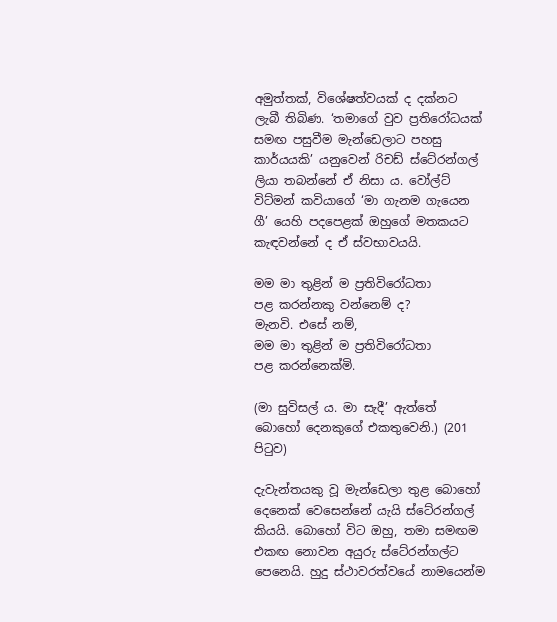අමුත්තක්, විශේෂත්වයක් ද දක්නට ලැබී තිබිණ. ‘තමාගේ වුව ප්‍රතිරෝධයක් සමඟ පසුවීම මැන්ඩෙලාට පහසු කාර්යයකි’ යනුවෙන් රිචඩ් ස්ටේ‍රන්ගල් ලියා තබන්නේ ඒ නිසා ය. වෝල්ට් විට්මන් කවියාගේ ‘මා ගැනම ගැයෙන ගී’ යෙහි පදපෙළක් ඔහුගේ මතකයට කැඳවන්නේ ද ඒ ස්වභාවයයි.

මම මා තුළින් ම ප්‍රතිවිරෝධතා
පළ කරන්නකු වන්නෙම් ද?
මැනවි. එසේ නම්,
මම මා තුළින් ම ප්‍රතිවිරෝධතා
පළ කරන්නෙක්මි.

(මා සුවිසල් ය. මා සැදී’ ඇත්තේ බොහෝ දෙනකුගේ එකතුවෙනි.) (201 පිටුව)

දැවැන්තයකු වූ මැන්ඩෙලා තුළ බොහෝ දෙනෙක් වෙසෙන්නේ යැයි ස්ටේ‍රන්ගල් කියයි. බොහෝ විට ඔහු, තමා සමඟම එකඟ නොවන අයුරු ස්ටේ‍රන්ගල්ට පෙනෙයි. හුදු ස්ථාවරත්වයේ නාමයෙන්ම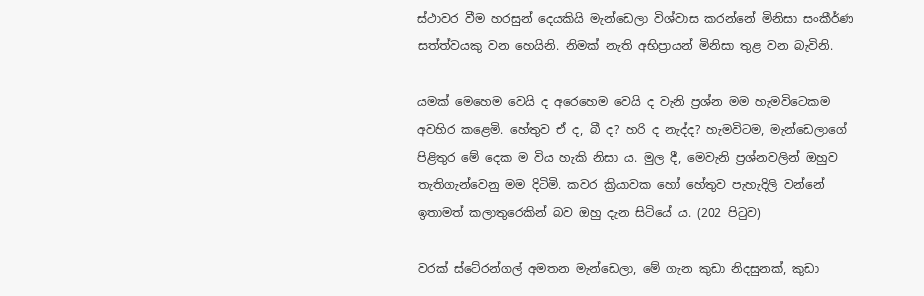ස්ථාවර වීම හරසුන් දෙයකියි මැන්ඩෙලා විශ්වාස කරන්නේ මිනිසා සංකීර්ණ සත්ත්වයකු වන හෙයිනි. නිමක් නැති අභිප්‍රායන් මිනිසා තුළ වන බැවිනි.

යමක් මෙහෙම වෙයි ද අරෙහෙම වෙයි ද වැනි ප්‍රශ්න මම හැමවිටෙකම අවහිර කළෙමි. හේතුව ඒ ද, බී ද? හරි ද නැද්ද? හැමවිටම, මැන්ඩෙලාගේ පිළිතුර මේ දෙක ම විය හැකි නිසා ය. මුල දී, මෙවැනි ප්‍රශ්නවලින් ඔහුව තැතිගැන්වෙනු මම දිටිමි. කවර ක්‍රියාවක හෝ හේතුව පැහැදිලි වන්නේ ඉතාමත් කලාතුරෙකින් බව ඔහු දැන සිටියේ ය. (202 පිටුව)

වරක් ස්ටේ‍රන්ගල් අමතන මැන්ඩෙලා, මේ ගැන කුඩා නිදසුනක්, කුඩා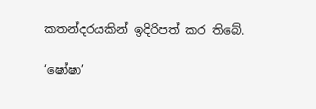කතන්දරයකින් ඉදිරිපත් කර තිබේ.

‘ෂෝෂා’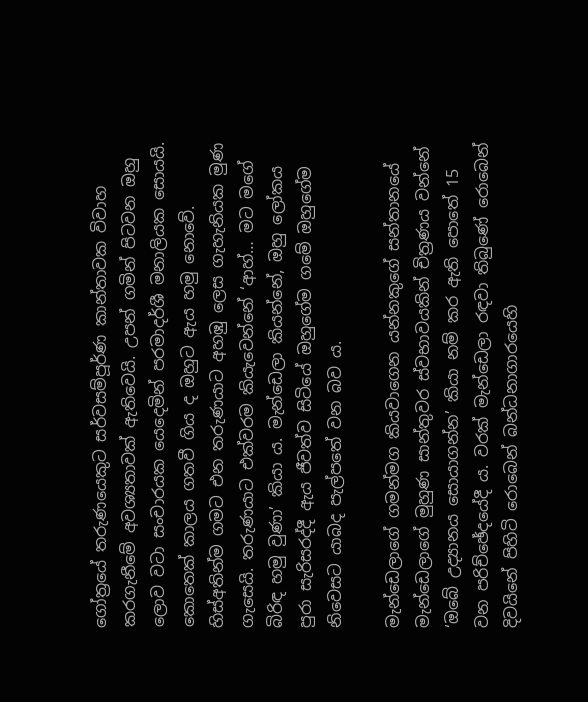ගෝත්‍රයේ තරුණයෙකුට සර්වසම්පූර්ණ කාන්තාවක විවාහ කරගැනීමේ අවශ්‍යතාවක් ඇතිවෙයි. උපන් ගමින් පිටවන ඔහු ලොව වටා සංචාරයක යෙදෙමින් පරමාදර්ශී මනාලියක සොයයි. කොතෙක් කාලය ගතවී ගිය ද ඔහුට ඇය හමු නොවේ. හිස්අතින්ම ගමට එන තරුණයාට අහඹු ලෙස ගැහැනියක මුණ ගැසෙයි. තරුණයාට එක්වරම කියැවෙන්නේ ‘ආහ්… මට මගේ බිරිඳ හමු වුණා’ කියා ය. මැන්ඩෙලා කියන්නේ, ඔහු ලෝකය පුරා සැරිසරද්දී ඇය ජීවත්ව සිටියේ ඔහුගේම ගමේ ඔහුගේම නිවෙසට යාබද පැල්පතේ වන බව ය.

මැන්ඩෙලාගේ ගමන්මග කියවාගෙන යන්නකුගේ සන්තානයේ මැන්ඩෙලාගේ මුහුණ සාන්තුවර ස්වභාවයකින් චිත්‍රණය වන්නේ ‘ඔබේ උද්‍යානය සොයාගන්න’ කියා නම් කර ඇති පොතේ 15 වන පරිච්ඡේදයේදී ය. වරක් මැන්ඩෙලා රඳවා තිබුණේ රොබෙන් දිවයිනේ පිහිටි රොබෙන් බන්ධනාගාරයෙහි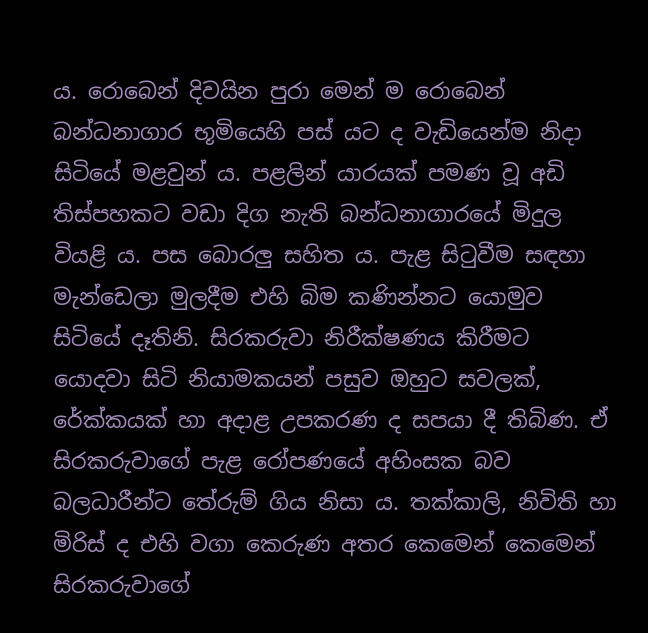ය. රොබෙන් දිවයින පුරා මෙන් ම රොබෙන් බන්ධනාගාර භූමියෙහි පස් යට ද වැඩියෙන්ම නිදා සිටියේ මළවුන් ය. පළලින් යාරයක් පමණ වූ අඩි තිස්පහකට වඩා දිග නැති බන්ධනාගාරයේ මිදුල වියළි ය. පස බොරලු සහිත ය. පැළ සිටුවීම සඳහා මැන්ඩෙලා මුලදීම එහි බිම කණින්නට යොමුව සිටියේ දෑතිනි. සිරකරුවා නිරීක්ෂණය කිරීමට යොදවා සිටි නියාමකයන් පසුව ඔහුට සවලක්, රේක්කයක් හා අදාළ උපකරණ ද සපයා දී තිබිණ. ඒ සිරකරුවාගේ පැළ රෝපණයේ අහිංසක බව බලධාරීන්ට තේරුම් ගිය නිසා ය. තක්කාලි, නිවිති හා මිරිස් ද එහි වගා කෙරුණ අතර කෙමෙන් කෙමෙන් සිරකරුවාගේ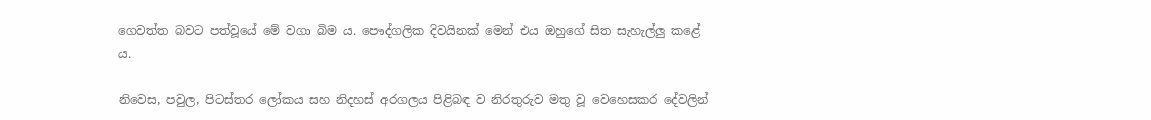ගෙවත්ත බවට පත්වූයේ මේ වගා බිම ය. පෞද්ගලික දිවයිනක් මෙන් එය ඔහුගේ සිත සැහැල්ලු කළේ ය.

නිවෙස, පවුල, පිටස්තර ලෝකය සහ නිදහස් අරගලය පිළිබඳ ව නිරතුරුව මතු වූ වෙහෙසකර දේවලින්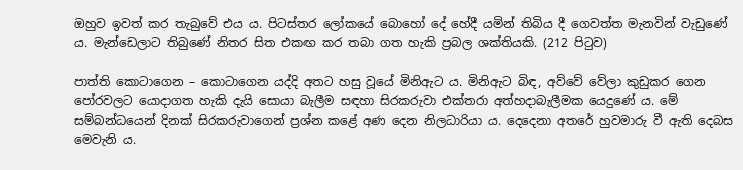ඔහුව ඉවත් කර තැබුවේ එය ය. පිටස්තර ලෝකයේ බොහෝ දේ හේදී යමින් තිබිය දී ගෙවත්ත මැනවින් වැඩුණේ ය. මැන්ඩෙලාට තිබුණේ නිතර සිත එකඟ කර තබා ගත හැකි ප්‍රබල ශක්තියකි. (212 පිටුව)

පාත්ති කොටාගෙන – කොටාගෙන යද්දි අතට හසු වූයේ මිනිඇට ය. මිනිඇට බිඳ, අව්වේ වේලා කුඩුකර ගෙන පෝරවලට යොදාගත හැකි දැයි සොයා බැලීම සඳහා සිරකරුවා එක්තරා අත්හදාබැලීමක යෙදුණේ ය. මේ සම්බන්ධයෙන් දිනක් සිරකරුවාගෙන් ප්‍රශ්න කළේ අණ දෙන නිලධාරියා ය. දෙදෙනා අතරේ හුවමාරු වී ඇති දෙබස මෙවැනි ය.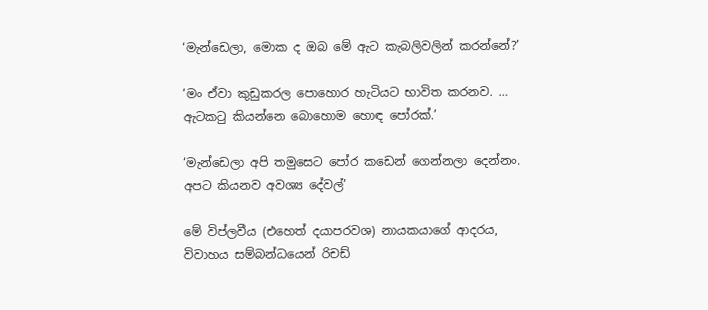‘මැන්ඩෙලා, මොක ද ඔබ මේ ඇට කැබලිවලින් කරන්නේ?’

‘මං ඒවා කුඩුකරල පොහොර හැටියට භාවිත කරනව. … ඇටකටු කියන්නෙ බොහොම හොඳ පෝරක්.’

‘මැන්ඩෙලා අපි තමුසෙට පෝර කඩෙන් ගෙන්නලා දෙන්නං. අපට කියනව අවශ්‍ය දේවල්’

මේ විප්ලවීය (එහෙත් දයාපරවශ) නායකයාගේ ආදරය, විවාහය සම්බන්ධයෙන් රිචඩ්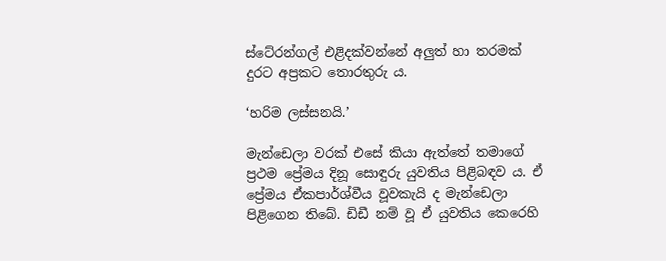ස්ටේ‍රන්ගල් එළිදක්වන්නේ අලුත් හා තරමක් දුරට අප්‍රකට තොරතුරු ය.

‘හරිම ලස්සනයි.’

මැන්ඩෙලා වරක් එසේ කියා ඇත්තේ තමාගේ ප්‍රථම ප්‍රේමය දිනූ සොඳුරු යුවතිය පිළිබඳව ය. ඒ ප්‍රේමය ඒකපාර්ශ්වීය වූවකැයි ද මැන්ඩෙලා පිළිගෙන තිබේ. ඩිඩී නම් වූ ඒ යුවතිය කෙරෙහි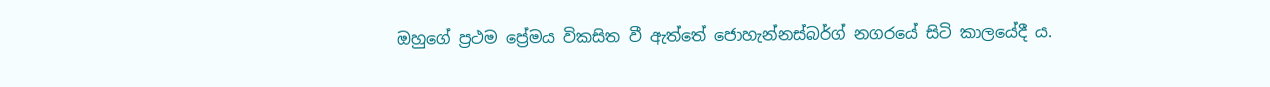ඔහුගේ ප්‍රථම ප්‍රේමය විකසිත වී ඇත්තේ ජොහැන්නස්බර්ග් නගරයේ සිටි කාලයේදී ය.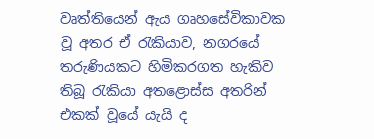වෘත්තියෙන් ඇය ගෘහසේවිකාවක වූ අතර ඒ රැකියාව, නගරයේ තරුණියකට හිමිකරගත හැකිව තිබූ රැකියා අතළොස්ස අතරින් එකක් වූයේ යැයි ද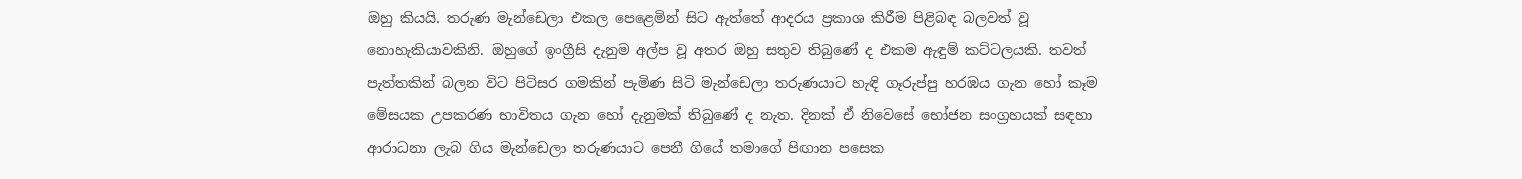ඔහු කියයි. තරුණ මැන්ඩෙලා එකල පෙළෙමින් සිට ඇත්තේ ආදරය ප්‍රකාශ කිරීම පිළිබඳ බලවත් වූ නොහැකියාවකිනි. ඔහුගේ ඉංග්‍රීසි දැනුම අල්ප වූ අතර ඔහු සතුව තිබුණේ ද එකම ඇඳුම් කට්ටලයකි. තවත් පැත්තකින් බලන විට පිටිසර ගමකින් පැමිණ සිටි මැන්ඩෙලා තරුණයාට හැඳි ගෑරුප්පු හරඹය ගැන හෝ කෑම මේසයක උපකරණ භාවිතය ගැන හෝ දැනුමක් තිබුණේ ද නැත. දිනක් ඒ නිවෙසේ භෝජන සංග්‍රහයක් සඳහා ආරාධනා ලැබ ගිය මැන්ඩෙලා තරුණයාට පෙනී ගියේ තමාගේ පිඟාන පසෙක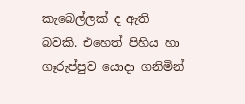කැබෙල්ලක් ද ඇති බවකි. එහෙත් පිහිය හා ගෑරුප්පුව යොදා ගනිමින්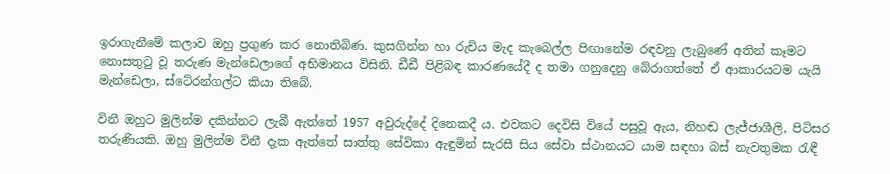ඉරාගැනීමේ කලාව ඔහු ප්‍රගුණ කර නොතිබිණ. කුසගින්න හා රුචිය මැද කැබෙල්ල පිඟානේම රඳවනු ලැබුණේ අතින් කෑමට නොසතුටු වූ තරුණ මැන්ඩෙලාගේ අභිමානය විසිනි. ඩීඩී පිළිබඳ කාරණයේදී ද තමා ගනුදෙනු බේරාගත්තේ ඒ ආකාරයටම යැයි මැන්ඩෙලා, ස්ටේ‍රන්ගල්ට කියා තිබේ.

විනී ඔහුට මුලින්ම දකින්නට ලැබී ඇත්තේ 1957 අවුරුද්දේ දිනෙකදී ය. එවකට දෙවිසි වියේ පසුවූ ඇය, නිහඬ ලැජ්ජාශීලි, පිටිසර තරුණියකි. ඔහු මුලින්ම විනී දැක ඇත්තේ සාත්තු සේවිකා ඇඳුමින් සැරසී සිය සේවා ස්ථානයට යාම සඳහා බස් නැවතුමක රැඳී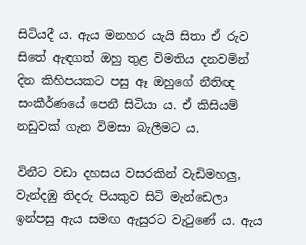සිටියදී ය. ඇය මනහර යැයි සිතා ඒ රුව සිතේ ඇඳගත් ඔහු තුළ විමතිය දනවමින් දින කිහිපයකට පසු ඈ ඔහුගේ නීතිඥ සංකීර්ණයේ පෙනී සිටියා ය. ඒ කිසියම් නඩුවක් ගැන විමසා බැලීමට ය.

විනීට වඩා දහසය වසරකින් වැඩිමහලු, වැන්දඹු තිදරු පියකුව සිටි මැන්ඩෙලා ඉන්පසු ඇය සමඟ ඇසුරට වැටුණේ ය. ඇය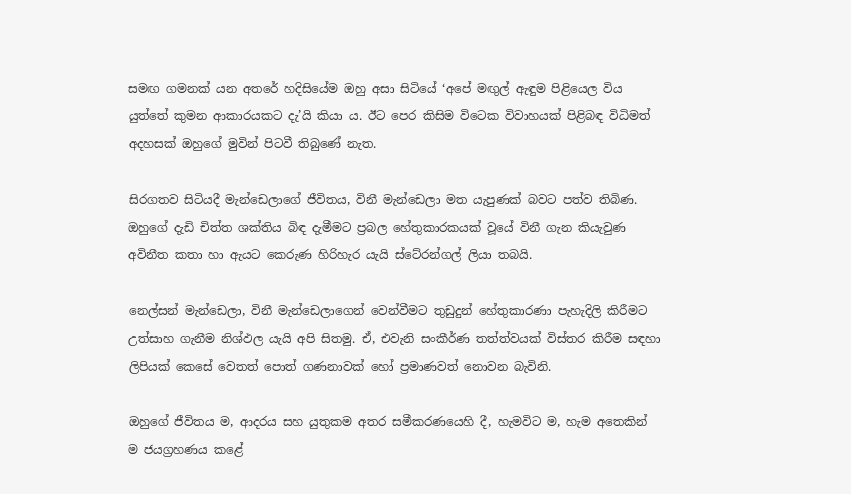සමඟ ගමනක් යන අතරේ හදිසියේම ඔහු අසා සිටියේ ‘අපේ මඟුල් ඇඳුම පිළියෙල විය යුත්තේ කුමන ආකාරයකට දැ’යි කියා ය. ඊට පෙර කිසිම විටෙක විවාහයක් පිළිබඳ විධිමත් අදහසක් ඔහුගේ මුවින් පිටවී තිබුණේ නැත.

සිරගතව සිටියදී මැන්ඩෙලාගේ ජීවිතය, විනී මැන්ඩෙලා මත යැපුණක් බවට පත්ව තිබිණ. ඔහුගේ දැඩි චිත්ත ශක්තිය බිඳ දැමීමට ප්‍රබල හේතුකාරකයක් වූයේ විනී ගැන කියැවුණ අවිනීත කතා හා ඇයට කෙරුණ හිරිහැර යැයි ස්ටේ‍රන්ගල් ලියා තබයි.

නෙල්සන් මැන්ඩෙලා, විනී මැන්ඩෙලාගෙන් වෙන්වීමට තුඩුදුන් හේතුකාරණා පැහැදිලි කිරීමට උත්සාහ ගැනීම නිශ්ඵල යැයි අපි සිතමු. ඒ, එවැනි සංකීර්ණ තත්ත්වයක් විස්තර කිරීම සඳහා ලිපියක් කෙසේ වෙතත් පොත් ගණනාවක් හෝ ප්‍රමාණවත් නොවන බැවිනි.

ඔහුගේ ජීවිතය ම, ආදරය සහ යුතුකම අතර සමීකරණයෙහි දී, හැමවිට ම, හැම අතෙකින් ම ජයග්‍රහණය කළේ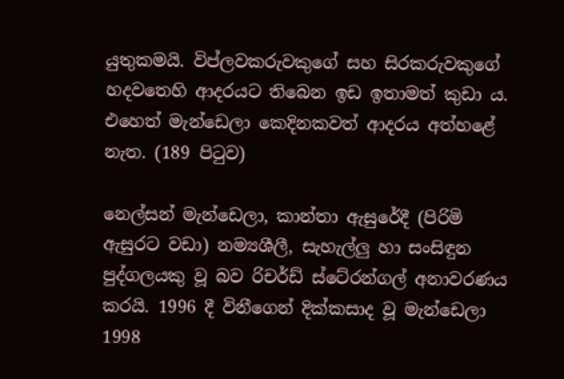යුතුකමයි. විප්ලවකරුවකුගේ සහ සිරකරුවකුගේ හදවතෙහි ආදරයට තිබෙන ඉඩ ඉතාමත් කුඩා ය. එහෙත් මැන්ඩෙලා කෙදිනකවත් ආදරය අත්හළේ නැත. (189 පිටුව)

නෙල්සන් මැන්ඩෙලා, කාන්තා ඇසුරේදී (පිරිමි ඇසුරට වඩා) නම්‍යශීලී, සැහැල්ලු හා සංසිඳුන පුද්ගලයකු වූ බව රිචර්ඩ් ස්ටේ‍රන්ගල් අනාවරණය කරයි. 1996 දී විනීගෙන් දික්කසාද වූ මැන්ඩෙලා 1998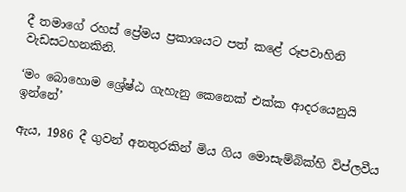දී තමාගේ රහස් ප්‍රේමය ප්‍රකාශයට පත් කළේ රූපවාහිනි වැඩසටහනකිනි.

‘මං බොහොම ශ්‍රේෂ්ඨ ගැහැනු කෙනෙක් එක්ක ආදරයෙනුයි ඉන්නේ’

ඇය, 1986 දී ගුවන් අනතුරකින් මිය ගිය මොසැම්බික්හි විප්ලවීය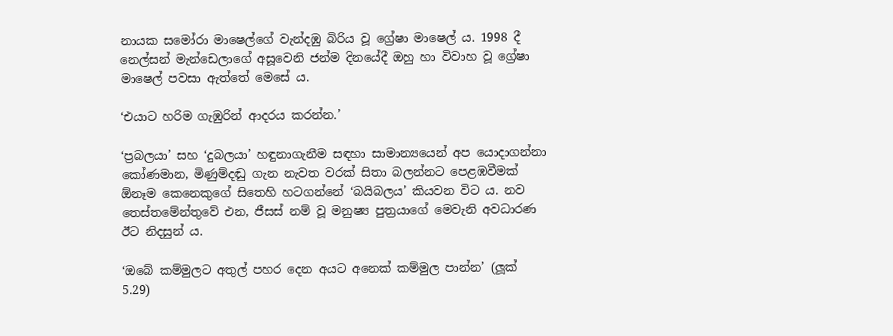නායක සමෝරා මාෂෙල්ගේ වැන්දඹු බිරිය වූ ග්‍රේෂා මාෂෙල් ය. 1998 දී නෙල්සන් මැන්ඩෙලාගේ අසූවෙනි ජන්ම දිනයේදී ඔහු හා විවාහ වූ ග්‍රේෂා මාෂෙල් පවසා ඇත්තේ මෙසේ ය.

‘එයාට හරිම ගැඹුරින් ආදරය කරන්න.’

‘ප්‍රබලයා’ සහ ‘දුබලයා’ හඳුනාගැනීම සඳහා සාමාන්‍යයෙන් අප යොදාගන්නා කෝණමාන, මිණුම්දඬු ගැන නැවත වරක් සිතා බලන්නට පෙළඹවීමක් ඕනෑම කෙනෙකුගේ සිතෙහි හටගන්නේ ‘බයිබලය’ කියවන විට ය. නව තෙස්තමේන්තුවේ එන, ජීසස් නම් වූ මනුෂ්‍ය පුත්‍රයාගේ මෙවැනි අවධාරණ ඊට නිදසුන් ය.

‘ඔබේ කම්මුලට අතුල් පහර දෙන අයට අනෙක් කම්මුල පාන්න’ (ලූක් 5.29)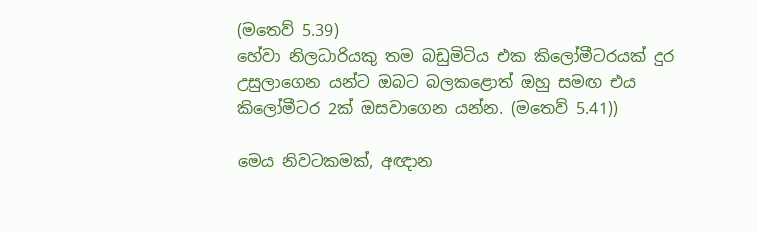(මතෙව් 5.39)
හේවා නිලධාරියකු තම බඩුමිටිය එක කිලෝමීටරයක් දුර උසුලාගෙන යන්ට ඔබට බලකළොත් ඔහු සමඟ එය කිලෝමීටර 2ක් ඔසවාගෙන යන්න. (මතෙව් 5.41))

මෙය නිවටකමක්, අඥාන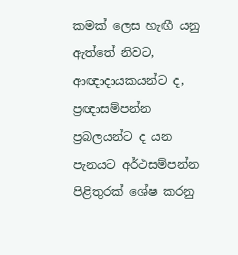කමක් ලෙස හැඟී යනු ඇත්තේ නිවට, ආඥාදායකයන්ට ද, ප්‍රඥාසම්පන්න ප්‍රබලයන්ට ද යන පැනයට අර්ථසම්පන්න පිළිතුරක් ශේෂ කරනු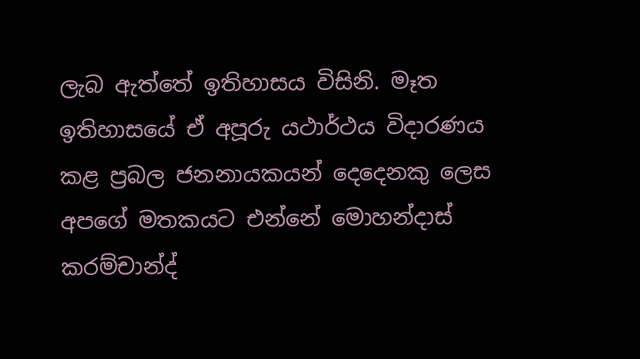ලැබ ඇත්තේ ඉතිහාසය විසිනි. මෑත ඉතිහාසයේ ඒ අපූරු යථාර්ථය විදාරණය කළ ප්‍රබල ජනනායකයන් දෙදෙනකු ලෙස අපගේ මතකයට එන්නේ මොහන්දාස් කරම්චාන්ද්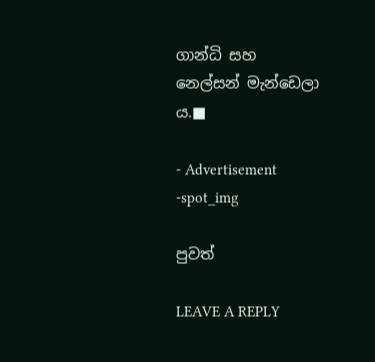ගාන්ධි සහ නෙල්සන් මැන්ඩෙලා ය.■

- Advertisement -spot_img

පුවත්

LEAVE A REPLY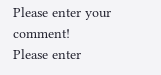Please enter your comment!
Please enter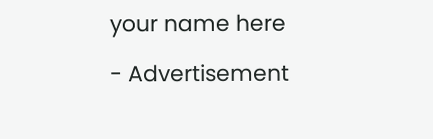your name here

- Advertisement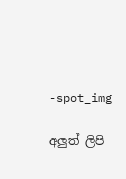-spot_img

අලුත් ලිපි